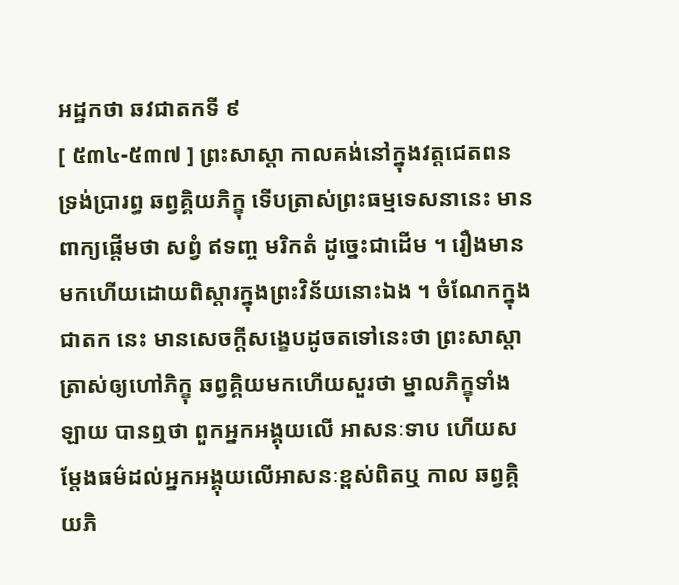អដ្ឋកថា ឆវជាតកទី ៩
[ ៥៣៤-៥៣៧ ] ព្រះសាស្តា កាលគង់នៅក្នុងវត្តជេតពន ទ្រង់ប្រារព្ធ ឆព្វគ្គិយភិក្ខុ ទើបត្រាស់ព្រះធម្មទេសនានេះ មានពាក្យផ្តើមថា សព្វំ ឥទញ្ច មរិកតំ ដូច្នេះជាដើម ។ រឿងមានមកហើយដោយពិស្តារក្នុងព្រះវិន័យនោះឯង ។ ចំណែកក្នុងជាតក នេះ មានសេចក្តីសង្ខេបដូចតទៅនេះថា ព្រះសាស្តា ត្រាស់ឲ្យហៅភិក្ខុ ឆព្វគ្គិយមកហើយសួរថា ម្នាលភិក្ខុទាំងឡាយ បានឮថា ពួកអ្នកអង្គុយលើ អាសនៈទាប ហើយសម្តែងធម៌ដល់អ្នកអង្គុយលើអាសនៈខ្ពស់ពិតឬ កាល ឆព្វគ្គិយភិ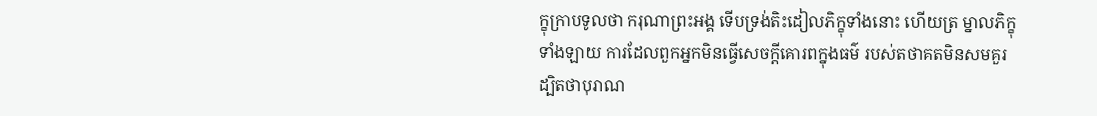ក្ខុក្រាបទូលថា ករុណាព្រះអង្គ ទើបទ្រង់តិះដៀលភិក្ខុទាំងនោះ ហើយត្រ ម្នាលភិក្ខុទាំងឡាយ ការដែលពួកអ្នកមិនធ្វើសេចក្តីគោរពក្នុងធម៌ របស់តថាគតមិនសមគួរ ដ្បិតថាបុរាណ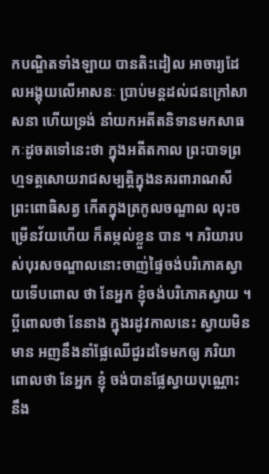កបណ្ឌិតទាំងឡាយ បានតិះដៀល អាចារ្យដែលអង្គុយលើអាសនៈ ប្រាប់មន្តដល់ជនក្រៅសាសនា ហើយទ្រង់ នាំយកអតីតនិទានមកសាធកៈដូចតទៅនេះថា ក្នុងអតីតកាល ព្រះបាទព្រហ្មទត្តសោយរាជសម្បត្តិក្នុងនគរពារាណសី ព្រះពោធិសត្វ កើតក្នុងត្រកូលចណ្ឌាល លុះចម្រើនវ័យហើយ ក៏តម្កល់ខ្លួន បាន ។ ភរិយារបស់បុរសចណ្ឌាលនោះចាញ់ផ្ទៃចង់បរិភោគស្វាយទើបពោល ថា នែអ្នក ខ្ញុំចង់បរិភោគស្វាយ ។ ប្តីពោលថា នែនាង ក្នុងរដូវកាលនេះ ស្វាយមិនមាន អញនឹងនាំផ្លែឈើជួរដទៃមកឲ្យ ភរិយាពោលថា នែអ្នក ខ្ញុំ ចង់បានផ្លែស្វាយបុណ្ណោះ នឹង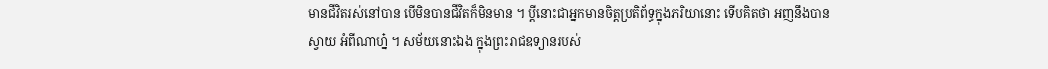មានជីវិតរស់នៅបាន បើមិនបានជីវិតក៏មិនមាន ។ ប្តីនោះជាអ្នកមានចិត្តប្រតិព័ទ្ធក្នុងភរិយានោះ ទើបគិតថា អញនឹងបានស្វាយ អំពីណាហ្ន៎ ។ សម័យនោះឯង ក្នុងព្រះរាជឧទ្យានរបស់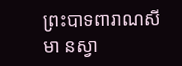ព្រះបាទពារាណសីមា នស្វា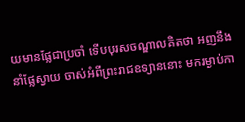យមានផ្លែជាប្រចាំ ទើបបុរសចណ្ឌាលគិតថា អញនឹងនាំផ្លែស្វាយ ចាស់អំពីព្រះរាជឧទ្យាននោះ មករម្ងាប់កា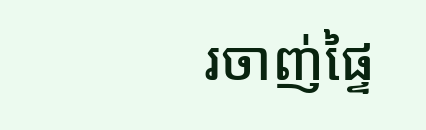រចាញ់ផ្ទៃ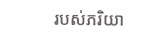របស់ភរិយា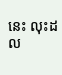នេះ លុះដល